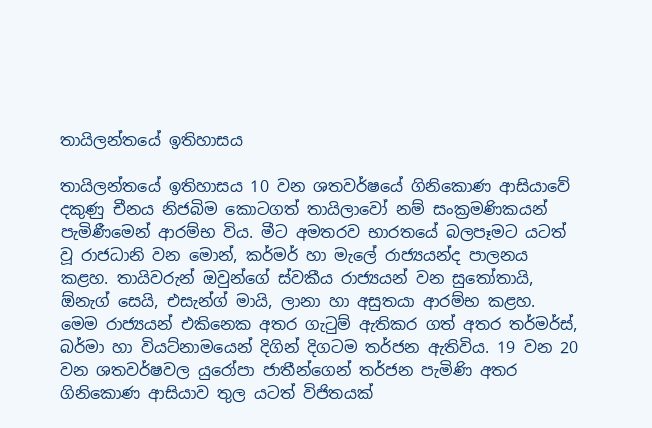තායිලන්තයේ ඉතිහාසය

තායිලන්තයේ ඉතිහාසය 10 වන ශතවර්ෂයේ ගිනිකොණ ආසියාවේ දකුණු චීනය නිජබිම කොටගත් තායි‍ලාවෝ නම් සංක්‍රමණිකයන් පැමිණීමෙන් ආරම්භ විය. මීට අමතරව භාරතයේ බලපෑමට යටත් වූ රාජධානි වන මොන්, කර්මර් හා මැලේ රාජ්‍යයන්ද පාලනය කළහ. තායිවරුන් ඔවුන්ගේ ස්වකීය රාජ්‍යයන් වන සුතෝතායි, ඕනැග් සෙයි, එසැන්ග් මායි, ලානා හා අසුතයා ආරම්භ කළහ. මෙම රාජ්‍යයන් එකිනෙක අතර ගැටුම් ඇතිකර ගත් අතර තර්මර්ස්, බර්මා හා වියට්නාමයෙන් දිගින් දිගටම තර්ජන ඇතිවිය. 19 වන 20 වන ශතවර්ෂවල යුරෝපා ජාතීන්ගෙන් තර්ජන පැමිණි අතර ගිනිකොණ ආසියාව තුල යටත් විජිතයක්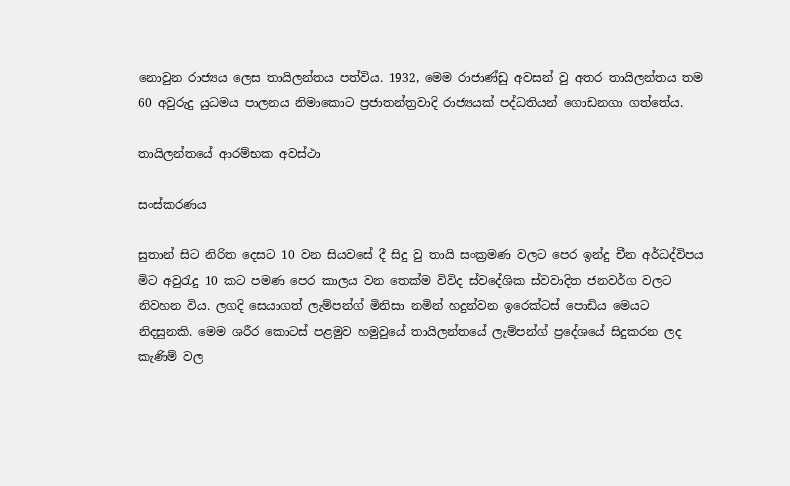නොවුන රාජ්‍යය ලෙස තායිලන්තය පත්විය. 1932, මෙම රාජාණ්ඩු අවසන් වු අතර තායිලන්තය තම 60 අවුරුදු යුධමය පාලනය නිමාකොට ප්‍රජාතන්ත්‍රවාදි රාජ්‍යයක් පද්ධතියන් ගොඩනගා ගත්තේය.

තායිලන්තයේ ආරම්භක අවස්ථා

සංස්කරණය

සුතාන් සිට නිරිත දෙසට 10 වන සියවසේ දී සිදු වු තායි සංක්‍රමණ වලට පෙර ඉන්දු චීන අර්ධද්විපය මිට අවුරැදු 10 කට පමණ පෙර කාලය වන තෙක්ම විවිද ස්ව‍‍‍දේශික ස්වවාදිත ජනවර්ග වලට නිවහන විය. ලගදි සෙයාගත් ලැම්පන්‍ග් මිනිසා නමින් හදුන්වන ඉරෙක්ටස් පොඩිය මෙයට නිදසුනකි. මෙම ශරීර කොටස් පළමුව හමුවුයේ තායිලන්තයේ ලැම්පන්ග් ප්‍රදේශයේ සිදුකරන ලද කැණිම් වල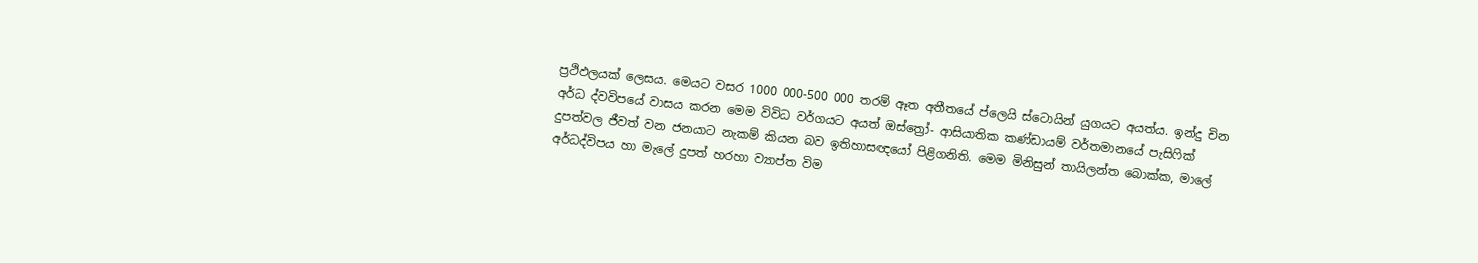ප්‍රථිඵලයක් ලෙසය. මෙයට ‍වසර 1000 000-500 000 තරම් ඈත අතීතයේ ප්ලෙයි ස්ටොයින් යුගයට අයත්ය. ඉන්දු චින අර්ධ ද්වවිපයේ වාසය කරන මෙම විවිධ වර්ගයට අයත් ඔස්ත්‍රෝ- ආසියාතික කණ්ඩායම් වර්තමානයේ පැසිෆික් දුපත්වල ජීවත් වන ජනයාට නැකම් කියන බව ඉතිහාසඥයෝ පිළිගනිති. මෙම මිනිසුන් තායිලන්ත බොක්ක, මාලේ අර්ධද්විපය හා මැලේ දුපත් හරහා ව්‍යාප්ත විම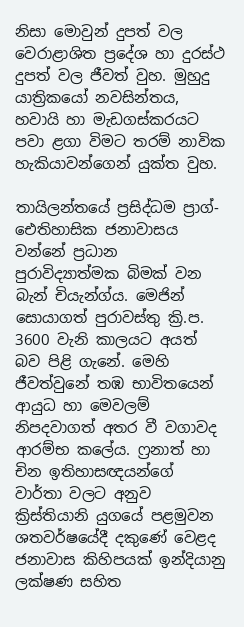නිසා මොවුන් දුපත් වල වෙරාළාශිත ප්‍රදේශ හා දුරස්ථ දුපත් වල ජීවත් වුහ. මුහුදු යාත්‍රිකයෝ නවසින්තය, හවායි හා මැඩගස්කරයට පවා ළගා විමට තරම් නාවික හැකියාවන්ගෙන් යුක්ත වුහ.

තායිලන්තයේ ප්‍රසිද්ධම ප්‍රාග්- ඓතිහාසික ජනාවාසය වන්නේ ප්‍රධාන පුරාවිද්‍යාත්මක බිමක් වන බැන් චියැන්ග්ය. මෙජින් සොයාගත් පුරාවස්තු ක්‍රි.ප. 3600 වැනි කාලයට අයත් බව පිළි ගැනේ. මෙහි ජීවත්වුනේ තඹ භාවිතයෙන් ආයුධ හා මෙවලම් නිපදවාගත් අතර වී වගාවද ආරම්භ කලේය. ෆ්‍රනාත් හා චින ඉතිහාසඥයන්ගේ වාර්තා වලට අනුව ක්‍රිස්තියානි යුගයේ පළමුවන ශතවර්ෂයේදී දකුණේ වෙළද ජනාවාස කිහිපයක් ඉන්දියානු ලක්ෂණ සහිත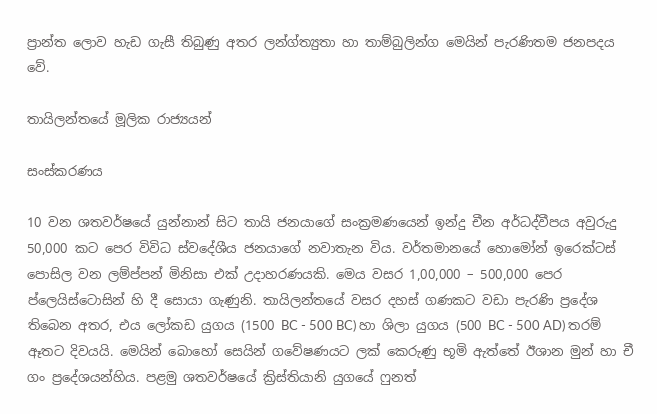ප්‍රාන්ත ලොව හැඩ ගැසී තිබුණු අතර ලන්ග්ත්‍යුතා හා තාම්බුලින්ග මෙයින් පැරණිතම ජනපදය වේ.

තායිලන්තයේ මූලික රාජ්‍යයන්

සංස්කරණය

10 වන ශතවර්ෂයේ යුන්නාන් සිට තායි ජනයාගේ සංක්‍රමණයෙන් ඉන්දු චීන අර්ධද්වීපය අවුරුදු 50,000 කට පෙර විවිධ ස්වදේශීය ජනයාගේ නවාතැන විය. වර්තමානයේ හොමෝන් ඉරෙක්ටස් පොසිල වන ලම්ප්පන් මිනිසා එක් උදාහරණයකි. මෙය වසර 1,00,000 – 500,000 පෙර ප්ලෙයිස්ටොසින් හි දී සොයා ගැණුනි. තායිලන්තයේ වසර දහස් ගණකට වඩා පැරණි ප්‍රදේශ තිබෙන අතර, එය ලෝකඩ යුගය (1500 BC - 500 BC) හා ශිලා යුගය (500 BC - 500 AD) තරම් ඈතට දිවයයි. මෙයින් බොහෝ සෙයින් ගවේෂණයට ලක් කෙරුණු භූමි ඇත්තේ ඊශාන මුන් හා චී ගං ප්‍රදේශයන්හිය. පළමු ශතවර්ෂයේ ක්‍රිස්තියානි යුගයේ ෆුනත්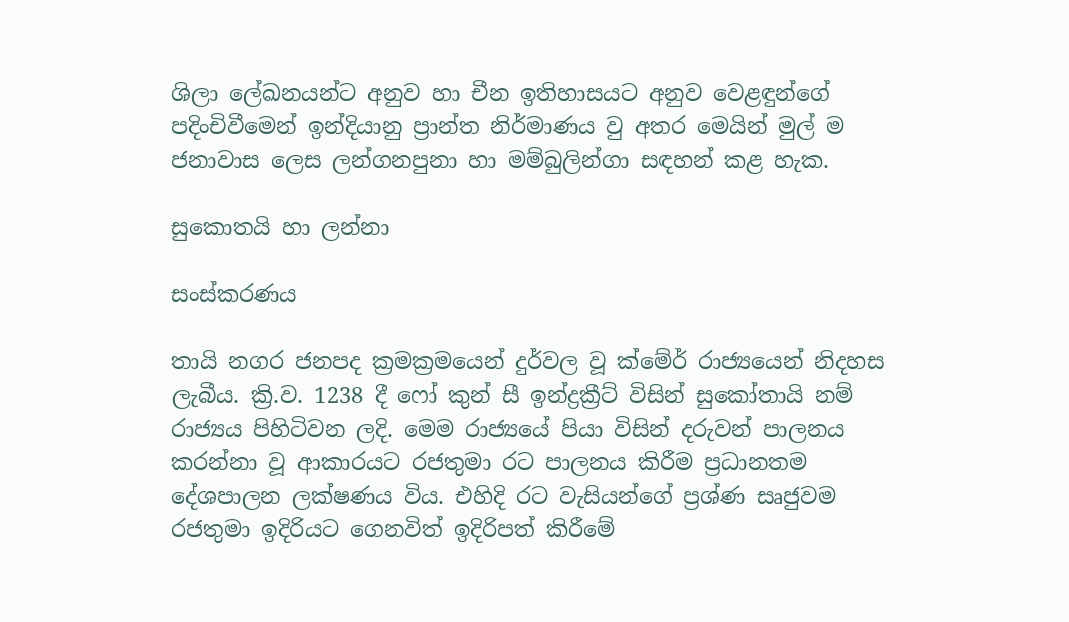ශිලා ලේඛනයන්ට අනුව හා චීන ඉතිහාසයට අනුව වෙළඳුන්ගේ පදිංචිවීමෙන් ඉන්දියානු ප්‍රාන්ත නිර්මාණය වු අතර මෙයින් මුල් ම ජනාවාස ලෙස ලන්ගනපුනා හා මම්බුලින්ගා සඳහන් කළ හැක.

සුකොතයි හා ලන්නා

සංස්කරණය

තායි නගර ජනපද ක්‍රමක්‍රමයෙන් දුර්වල වූ ක්මේර් රාජ්‍යයෙන් නිදහස ලැබීය. ක්‍රි.ව. 1238 දී ෆෝ කුන් සී ඉන්ද්‍රක්‍රීට් විසින් සුකෝතායි නම් රාජ්‍යය පිහිටිවන ලදි. මෙම රාජ්‍යයේ පියා විසින් දරුවන් පාලනය කරන්නා වූ ආකාරයට රජතුමා රට පාලනය කිරීම ප්‍රධානතම දේශපාලන ලක්ෂණය විය. එහිදි රට වැසියන්ගේ ප්‍රශ්ණ සෘජුවම රජතුමා ඉදිරියට ගෙනවිත් ඉදිරිපත් කිරීමේ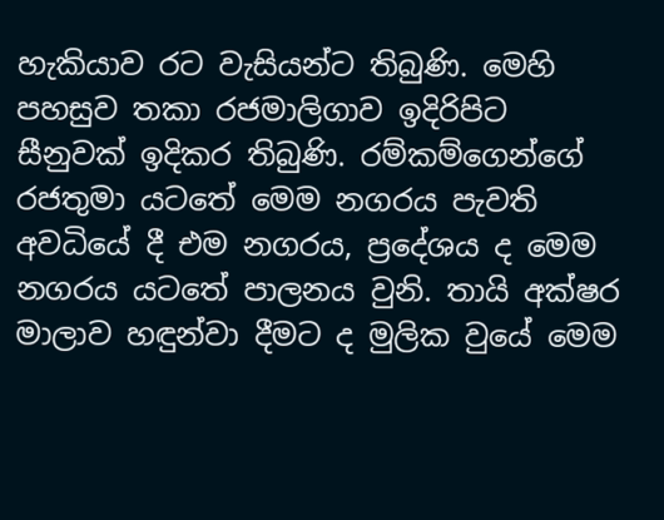හැකියාව රට වැසියන්ට තිබුණි. මෙහි පහසුව තකා රජමාලිගාව ඉදිරිපිට සීනුවක් ඉදිකර තිබුණි. රම්කම්ගෙන්ගේ රජතුමා යටතේ මෙම නගරය පැවති අවධියේ දී එම නගරය, ප්‍රදේශය ද මෙම නගරය යටතේ පාලනය වුනි. තායි අක්ෂර මාලාව හඳුන්වා දීමට ද මුලික වුයේ මෙම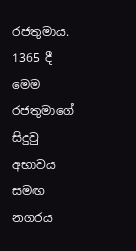රජතුමාය. 1365 දී මෙම රජතුමාගේ සිදුවු අභාවය සමඟ නගරය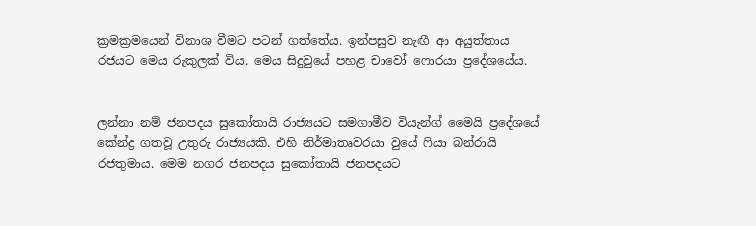ක්‍රමක්‍රමයෙන් විනාශ වීමට පටන් ගත්තේය. ඉන්පසුව නැඟී ආ අයුත්තාය රජයට මෙය රුකුලක් විය. මෙය සිදුවුයේ පහළ චාවෝ ෆොරයා ප්‍රදේශයේය.


ලන්නා නම් ජනපදය සුකෝතායි රාජ්‍යයට සමගාමීව වියැන්ග් මෛයි ප්‍රදේශයේ කේන්ද්‍ර ගතවූ උතුරු රාජ්‍යයකි. එහි නිර්මාතෘවරයා වුයේ ෆියා බන්රායි රජතුමාය. මෙම නගර ජනපදය සුකෝතායි ජනපදයට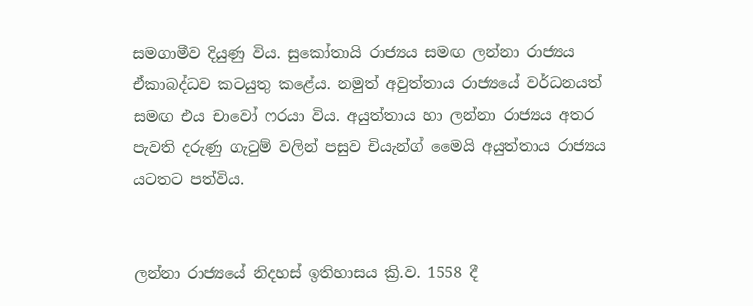සමගාමීව දියුණු විය. සුකෝතායි රාජ්‍යය සමඟ ලන්නා රාජ්‍යය ඒකාබද්ධව කටයුතු කළේය. නමුත් අවුත්තාය රාජ්‍යයේ වර්ධනයත් සමඟ එය චාවෝ ෆරයා විය. අයුත්තාය හා ලන්නා රාජ්‍යය අතර පැවති දරුණු ගැටුම් වලින් පසුව චියැන්ග් මෛයි අයුත්තාය රාජ්‍යය යටතට පත්විය.


ලන්නා රාජ්‍යයේ නිදහස් ඉතිහාසය ක්‍රි.ව. 1558 දී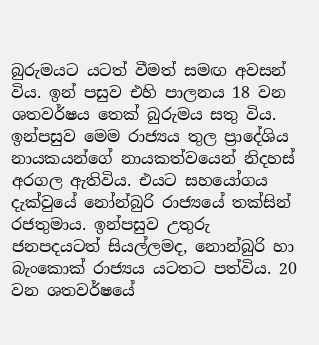බුරුමයට යටත් වීමත් සමඟ අවසන් විය. ඉන් පසුව එහි පාලනය 18 වන ශතවර්ෂය තෙක් බුරුමය සතු විය. ඉන්පසුව මෙම රාජ්‍යය තුල ප්‍රාදේශිය නායකයන්ගේ නායකත්වයෙන් නිදහස් අරගල ඇතිවිය. එයට සහයෝගය දැක්වුයේ නෝන්බුරි රාජ්‍යයේ තක්සින් රජතුමාය. ඉන්පසුව උතුරු ජනපදයටත් සියල්ලමද, නොන්බුරි හා බැංකොක් රාජ්‍යය යටතට පත්විය. 20 වන ශතවර්ෂයේ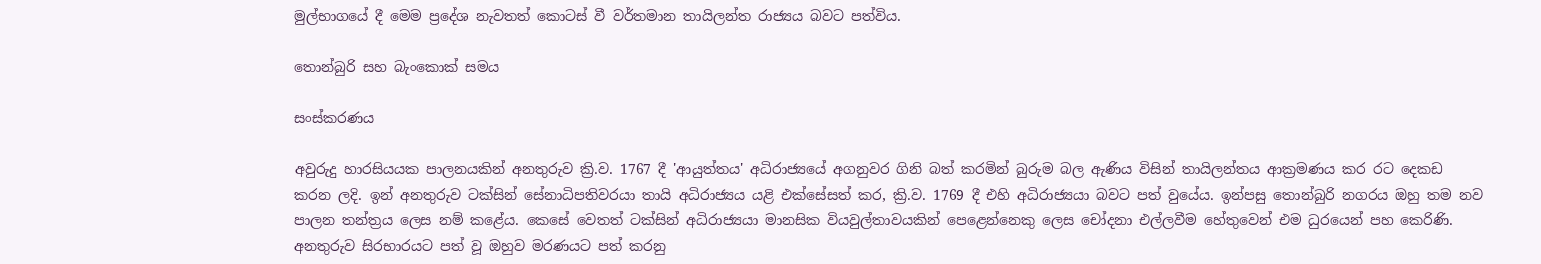මුල්භාගයේ දී මෙම ප්‍රදේශ නැවතත් කොටස් වී වර්තමාන තායිලන්ත රාජ්‍යය බවට පත්විය.

තොන්බුරි සහ බැංකොක් සමය

සංස්කරණය

අවුරුදු හාරසියයක පාලනයකින් අනතුරුව ක්‍රි.ව. 1767 දී 'ආයුත්තය' අධිරාජ්‍යයේ අගනුවර ගිනි බත් කරමින් බුරුම බල ඇණිය විසින් තායිලන්තය ආක්‍රමණය කර රට දෙකඩ කරන ලදි. ඉන් අනතුරුව ටක්සින් සේනාධිපතිවරයා තායි අධිරාජ්‍යය යළි එක්සේසත් කර, ක්‍රි.ව. 1769 දී එහි අධිරාජ්‍යයා බවට පත් වුයේය. ඉන්පසු තොන්බුරි නගරය ඔහු තම නව පාලන තන්ත්‍රය ලෙස නම් කළේය. කෙසේ වෙතත් ‍ටක්සින් අධිරාජ්‍යයා මානසික වියවුල්තාවයකින් පෙළෙන්නෙකු ලෙස චෝදනා එල්ලවීම හේතුවෙන් එම ධුරයෙන් පහ කෙරිණි. අනතුරුව සිරභාරයට පත් වූ ඔහුව මරණයට පත් කරනු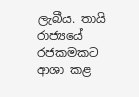ලැබීය. තායි රාජ්‍යයේ රජකමකට ආශා කළ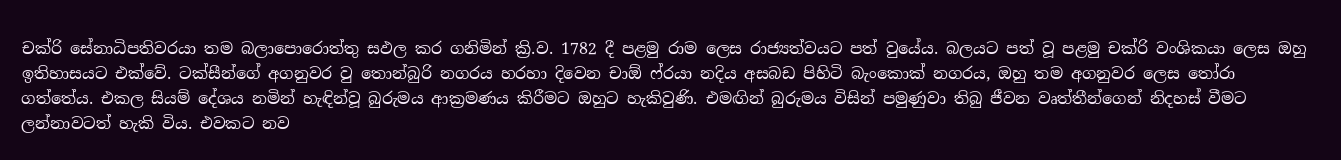චක්රි සේනාධිපතිවරයා තම බලාපොරොත්තු සඵල කර ගනිමින් ක්‍රි.ව. 1782 දී පළමු රාම ලෙස රාජ්‍යත්වයට පත් වුයේය. බලයට පත් වූ පළමු චක්රි වංශිකයා ලෙස ඔහු ඉතිහාසයට එක්වේ. ටක්සීන්ගේ අගනුවර වු තොන්බුරි නගරය හරහා දිවෙන චාඕ ෆ්රයා නදිය අසබඩ පිහිටි බැංකොක් නගරය, ඔහු තම අගනුවර ලෙස තෝරා ගත්තේය. එකල සියම් දේශය නමින් හැඳින්වූ බුරුමය ආක්‍රමණය කිරීමට ඔහුට හැකිවුණි. එමඟින් බුරුමය විසින් පමුණුවා තිබු ජීවන වෘත්තීන්ගෙන් නිදහස් වීමට ලන්නාවටත් හැකි විය. එවකට නව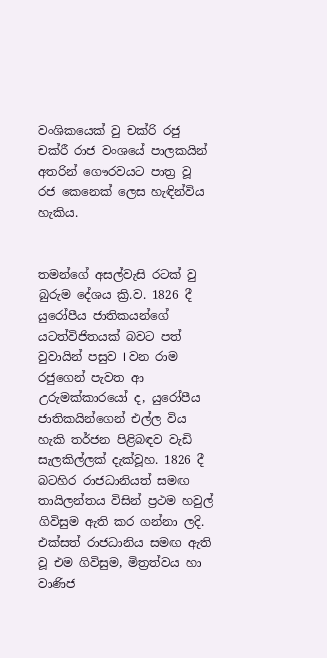වංශිකයෙක් වු චක්රි රජු චක්රී රාජ වංශයේ පාලකයින් අතරින් ගෞරවයට පාත්‍ර වූ රජ කෙනෙක් ලෙස හැඳින්විය හැකිය.


තමන්ගේ අසල්වැසි රටක් වු බුරුම දේශය ක්‍රි.ව. 1826 දී යුරෝපීය ජාතිකයන්ගේ යටත්විජිතයක් බවට පත් වුවායින් පසුව I වන රාම රජුගෙන් පැවත ආ උරුමක්කාරයෝ ද, යුරෝපීය ජාතිකයින්ගෙන් එල්ල විය හැකි තර්ජන පිළිබඳව වැඩි සැලකිල්ලක් දැක්වූහ. 1826 දී බටහිර රාජධානියත් සමඟ තායිලන්තය විසින් ප්‍රථම හවුල් ගිවිසුම ඇති කර ගන්නා ලදි. එක්සත් රාජධානිය සමඟ ඇති වූ එම ගිවිසුම, මිත්‍රත්වය හා වාණිජ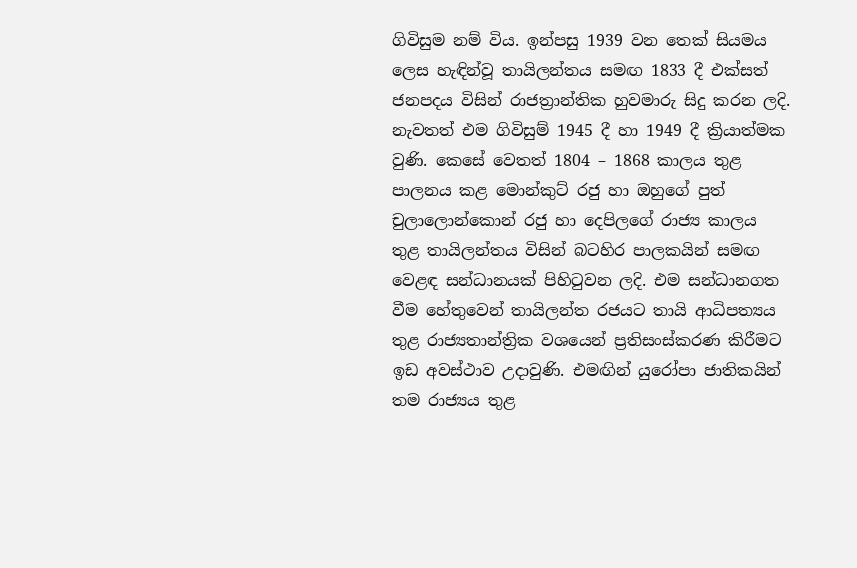ගිවිසුම නම් විය. ඉන්පසු 1939 වන තෙක් සියමය ලෙස හැඳින්වූ තායිලන්තය සමඟ 1833 දී එක්සත් ජනපදය විසින් රාජත්‍රාන්තික හුවමාරු සිදු කරන ලදි. නැවතත් එම ගිවිසුම් 1945 දී හා 1949 දී ක්‍රියාත්මක වුණි. කෙසේ වෙතත් 1804 – 1868 කාලය තුළ පාලනය කළ මොන්කුට් රජු හා ඔහුගේ පුත් චුලා‍ලොන්කොන් රජු හා දෙපිලගේ රාජ්‍ය කාලය තුළ තායිලන්තය විසින් බටහිර පාලකයින් සමඟ වෙළඳ සන්ධානයක් පිහිටුවන ලදි. එම සන්ධානගත වීම හේතුවෙන් තායිලන්ත රජයට තායි ආධිපත්‍යය තුළ රාජ්‍යතාන්ත්‍රික වශයෙන් ප්‍රතිසංස්කරණ කිරීමට ඉඩ අවස්ථාව උදාවුණි. එමඟින් යුරෝපා ජාතිකයින් තම රාජ්‍යය තුළ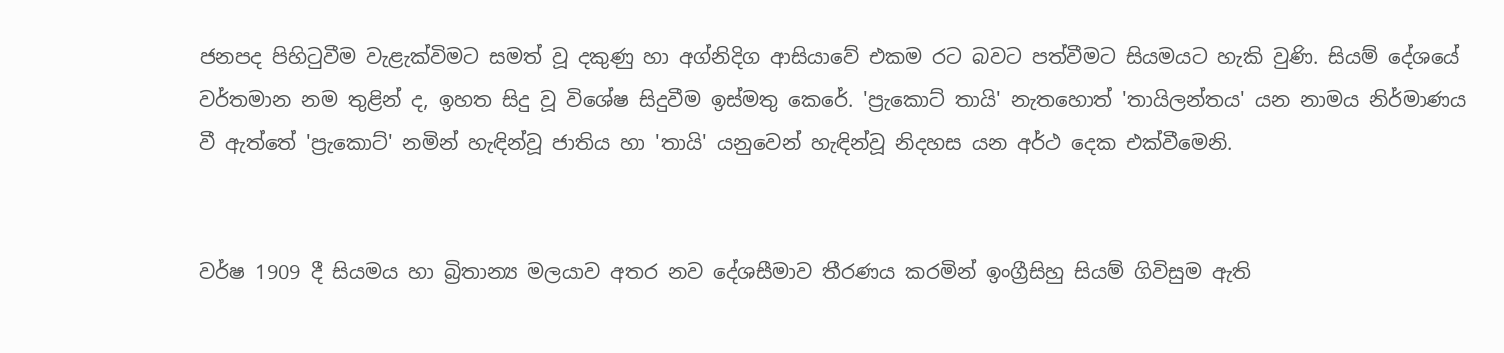ජනපද පිහිටුවීම වැළැක්විමට සමත් වූ දකුණු හා අග්නිදිග ආසියාවේ එකම රට බවට පත්වීමට සියමයට හැකි වුණි. සියම් දේශයේ වර්තමාන නම තුළින් ද, ඉහත සිදු වූ විශේෂ සිදුවීම ඉස්මතු කෙරේ. 'ප්‍රැකොට් තායි' නැතහොත් 'තායිලන්තය' යන නාමය නිර්මාණය වී ඇත්තේ 'ප්‍රැකොට්' නමින් හැඳින්වූ ජාතිය හා 'තායි' යනුවෙන් හැඳින්වූ නිදහස යන අර්ථ දෙක එක්වීමෙනි.


වර්ෂ 1909 දී සියමය හා බ්‍රිතාන්‍ය මලයාව අතර නව දේශසීමාව තීරණය කරමින් ඉංග්‍රීසිහු සියම් ගිවිසුම ඇති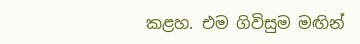කළහ. එම ගිවිසුම මඟින්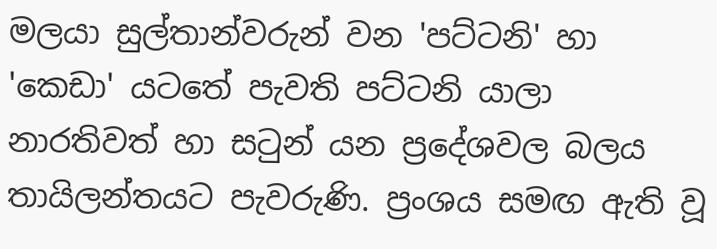මලයා සුල්තාන්වරුන් වන 'පට්ටනි' හා 'කෙඩා' යටතේ පැවති පට්ටනි යාලා නාරතිවත් හා සටුන් යන ප්‍රදේශවල බලය තායිලන්තයට පැවරුණි. ප්‍රංශය සමඟ ඇති වූ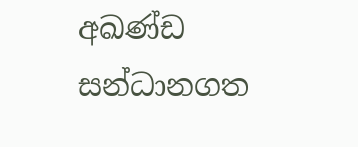අඛණ්ඩ සන්ධානගත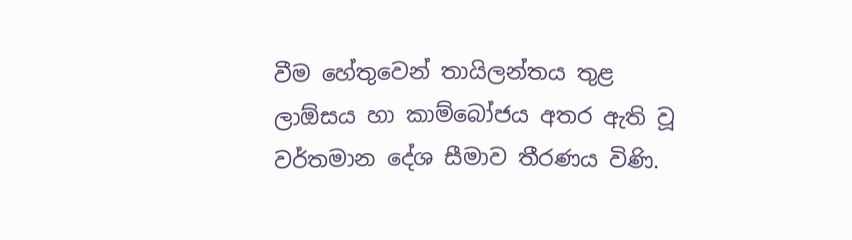වීම හේතුවෙන් තායිලන්තය තුළ ලාඕසය හා කාම්බෝජය අතර ඇති වූ වර්තමාන දේශ සීමාව තීරණය විණි.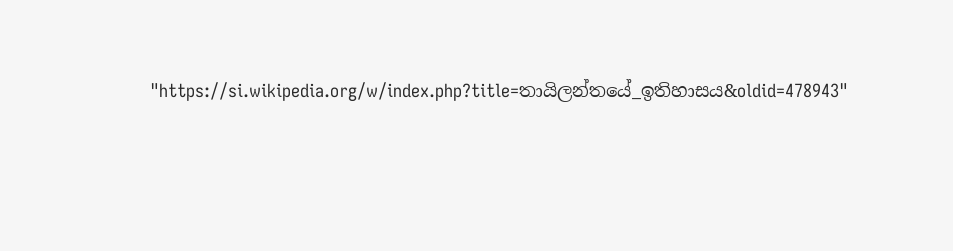"https://si.wikipedia.org/w/index.php?title=තායිලන්තයේ_ඉතිහාසය&oldid=478943"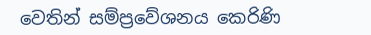වෙතින් සම්ප්‍රවේශනය කෙරිණි